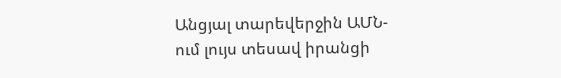Անցյալ տարեվերջին ԱՄՆ-ում լույս տեսավ իրանցի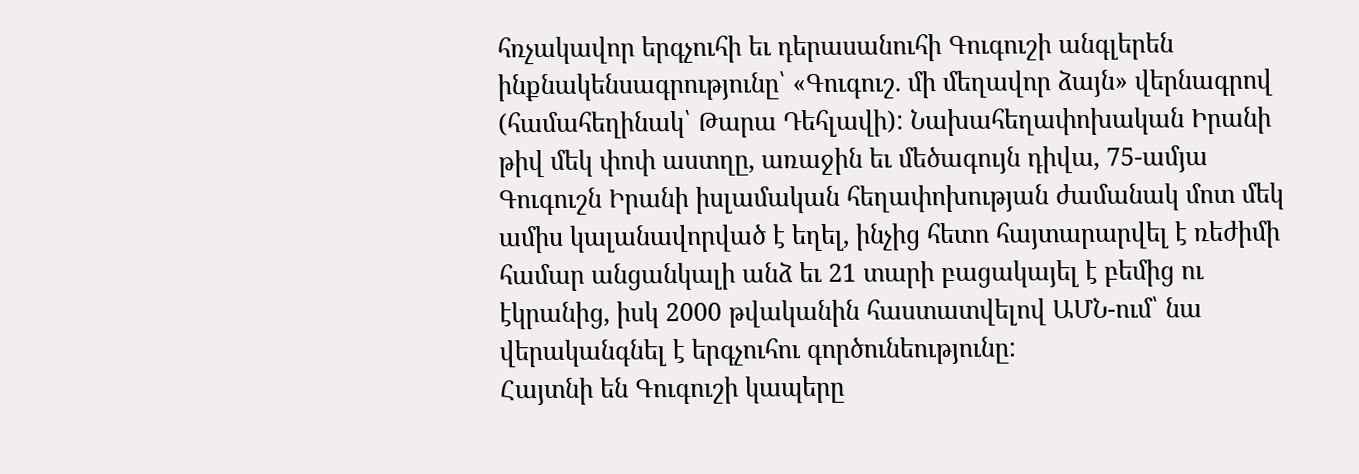հռչակավոր երգչուհի եւ դերասանուհի Գուգուշի անգլերեն ինքնակենսագրությունը՝ «Գուգուշ. մի մեղավոր ձայն» վերնագրով (համահեղինակ՝ Թարա Դեհլավի): Նախահեղափոխական Իրանի թիվ մեկ փոփ աստղը, առաջին եւ մեծագույն դիվա, 75-ամյա Գուգուշն Իրանի իսլամական հեղափոխության ժամանակ մոտ մեկ ամիս կալանավորված է եղել, ինչից հետո հայտարարվել է ռեժիմի համար անցանկալի անձ եւ 21 տարի բացակայել է բեմից ու էկրանից, իսկ 2000 թվականին հաստատվելով ԱՄՆ-ում՝ նա վերականգնել է երգչուհու գործունեությունը:
Հայտնի են Գուգուշի կապերը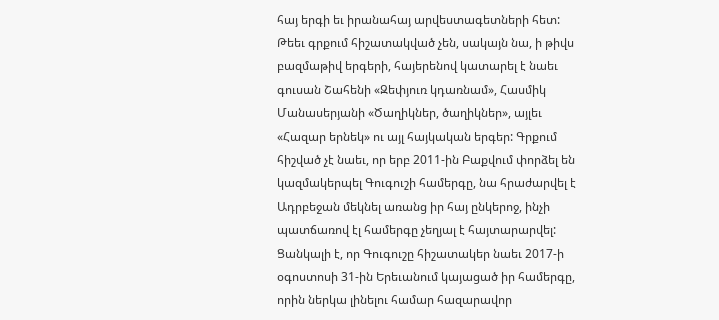հայ երգի եւ իրանահայ արվեստագետների հետ: Թեեւ գրքում հիշատակված չեն, սակայն նա, ի թիվս բազմաթիվ երգերի, հայերենով կատարել է նաեւ գուսան Շահենի «Զեփյուռ կդառնամ», Հասմիկ Մանասերյանի «Ծաղիկներ, ծաղիկներ», այլեւ «Հազար երնեկ» ու այլ հայկական երգեր: Գրքում հիշված չէ նաեւ, որ երբ 2011-ին Բաքվում փորձել են կազմակերպել Գուգուշի համերգը, նա հրաժարվել է Ադրբեջան մեկնել առանց իր հայ ընկերոջ, ինչի պատճառով էլ համերգը չեղյալ է հայտարարվել: Ցանկալի է, որ Գուգուշը հիշատակեր նաեւ 2017-ի օգոստոսի 31-ին Երեւանում կայացած իր համերգը, որին ներկա լինելու համար հազարավոր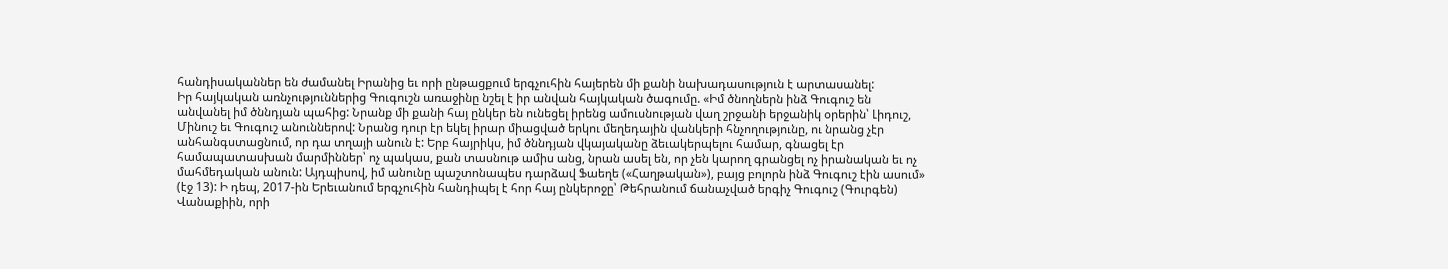հանդիսականներ են ժամանել Իրանից եւ որի ընթացքում երգչուհին հայերեն մի քանի նախադասություն է արտասանել:
Իր հայկական առնչություններից Գուգուշն առաջինը նշել է իր անվան հայկական ծագումը. «Իմ ծնողներն ինձ Գուգուշ են անվանել իմ ծննդյան պահից: Նրանք մի քանի հայ ընկեր են ունեցել իրենց ամուսնության վաղ շրջանի երջանիկ օրերին՝ Լիդուշ, Մինուշ եւ Գուգուշ անուններով: Նրանց դուր էր եկել իրար միացված երկու մեղեդային վանկերի հնչողությունը, ու նրանց չէր անհանգստացնում, որ դա տղայի անուն է: Երբ հայրիկս, իմ ծննդյան վկայականը ձեւակերպելու համար, գնացել էր համապատասխան մարմիններ՝ ոչ պակաս, քան տասնութ ամիս անց, նրան ասել են, որ չեն կարող գրանցել ոչ իրանական եւ ոչ մահմեդական անուն: Այդպիսով, իմ անունը պաշտոնապես դարձավ Ֆաեղե («Հաղթական»), բայց բոլորն ինձ Գուգուշ էին ասում» (էջ 13): Ի դեպ, 2017-ին Երեւանում երգչուհին հանդիպել է հոր հայ ընկերոջը՝ Թեհրանում ճանաչված երգիչ Գուգուշ (Գուրգեն) Վանաքիին, որի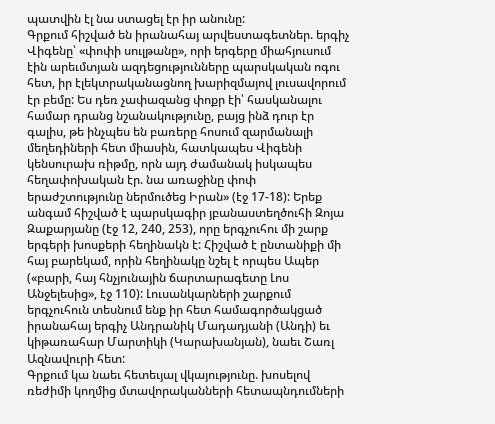պատվին էլ նա ստացել էր իր անունը:
Գրքում հիշված են իրանահայ արվեստագետներ. երգիչ Վիգենը՝ «փոփի սուլթանը», որի երգերը միահյուսում էին արեւմտյան ազդեցությունները պարսկական ոգու հետ, իր էլեկտրականացնող խարիզմայով լուսավորում էր բեմը: Ես դեռ չափազանց փոքր էի՝ հասկանալու համար դրանց նշանակությունը, բայց ինձ դուր էր գալիս, թե ինչպես են բառերը հոսում զարմանալի մեղեդիների հետ միասին, հատկապես Վիգենի կենսուրախ ռիթմը, որն այդ ժամանակ իսկապես հեղափոխական էր. նա առաջինը փոփ երաժշտությունը ներմուծեց Իրան» (էջ 17-18): Երեք անգամ հիշված է պարսկագիր յբանաստեղծուհի Զոյա Զաքարյանը (էջ 12, 240, 253), որը երգչուհու մի շարք երգերի խոսքերի հեղինակն է: Հիշված է ընտանիքի մի հայ բարեկամ, որին հեղինակը նշել է որպես Ապեր («բարի, հայ հնչյունային ճարտարագետը Լոս Անջելեսից», էջ 110): Լուսանկարների շարքում երգչուհուն տեսնում ենք իր հետ համագործակցած իրանահայ երգիչ Անդրանիկ Մադադյանի (Անդի) եւ կիթառահար Մարտիկի (Կարախանյան), նաեւ Շառլ Ազնավուրի հետ:
Գրքում կա նաեւ հետեւյալ վկայությունը. խոսելով ռեժիմի կողմից մտավորականների հետապնդումների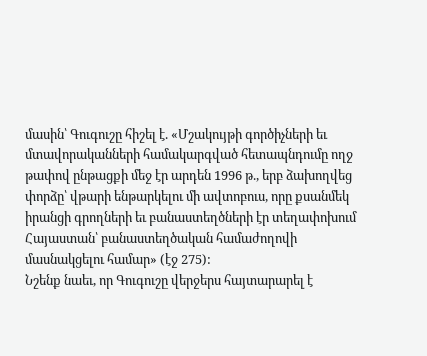մասին՝ Գուգուշը հիշել է. «Մշակույթի գործիչների եւ մտավորականների համակարգված հետապնդումը ողջ թափով ընթացքի մեջ էր արդեն 1996 թ., երբ ձախողվեց փորձը՝ վթարի ենթարկելու մի ավտոբուս, որը քսանմեկ իրանցի գրողների եւ բանաստեղծների էր տեղափոխում Հայաստան՝ բանաստեղծական համաժողովի մասնակցելու համար» (էջ 275):
Նշենք նաեւ, որ Գուգուշը վերջերս հայտարարել է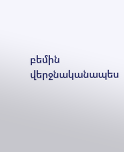բեմին վերջնականապես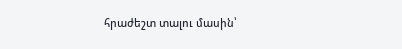հրաժեշտ տալու մասին՝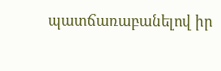պատճառաբանելով իր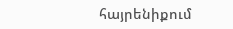հայրենիքում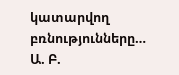կատարվող բռնությունները…
Ա. Բ.